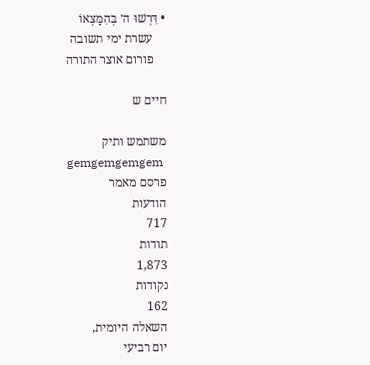• דִּרְשׁוּ ה׳ בְּהִמָּצְאוֹ
    עשרת ימי תשובה
    פורום אוצר התורה

חיים ש

משתמש ותיק
gemgemgemgem
פרסם מאמר
הודעות
717
תודות
1,873
נקודות
162
השאלה היומית,
יום רביעי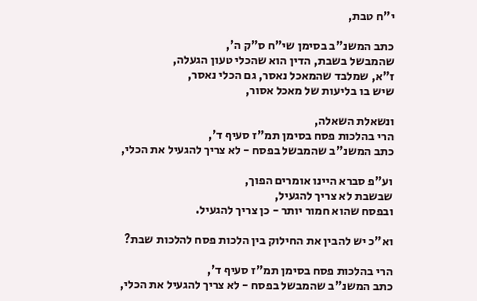י"ח טבת,

כתב המשנ"ב בסימן שי"ח ס"ק ה',
שהמבשל בשבת, הדין הוא שהכלי טעון הגעלה,
ז"א, שמלבד שהמאכל נאסר, גם הכלי נאסר,
שיש בו בליעות של מאכל אסור,

ונשאלת השאלה,
הרי בהלכות פסח בסימן תמ"ז סעיף ד',
כתב המשנ"ב שהמבשל בפסח - לא צריך להגעיל את הכלי,

וע"פ סברא היינו אומרים הפוך,
שבשבת לא צריך להגעיל,
ובפסח שהוא חמור יותר - כן צריך להגעיל.

וא"כ יש להבין את החילוק בין הלכות פסח להלכות שבת?

הרי בהלכות פסח בסימן תמ"ז סעיף ד',
כתב המשנ"ב שהמבשל בפסח - לא צריך להגעיל את הכלי,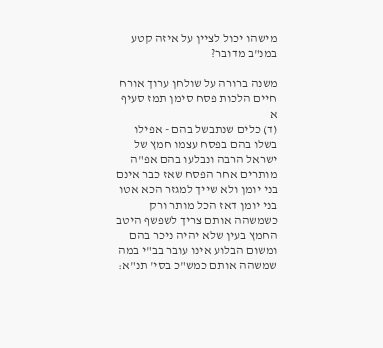מישהו יכול לציין על איזה קטע במנ"ב מדובר?

משנה ברורה על שולחן ערוך אורח חיים הלכות פסח סימן תמז סעיף א
(ד) כלים שנתבשל בהם - אפילו בשלו בהם בפסח עצמו חמץ של ישראל הרבה ונבלעו בהם אפ"ה מותרים אחר הפסח שאז כבר אינם בני יומן ולא שייך למגזר הכא אטו בני יומן דאז הכל מותר ורק כשמשהה אותם צריך לשפשף היטב החמץ בעין שלא יהיה ניכר בהם ומשום הבלוע אינו עובר בב"י במה שמשהה אותם כמש"כ בסי' תנ"א: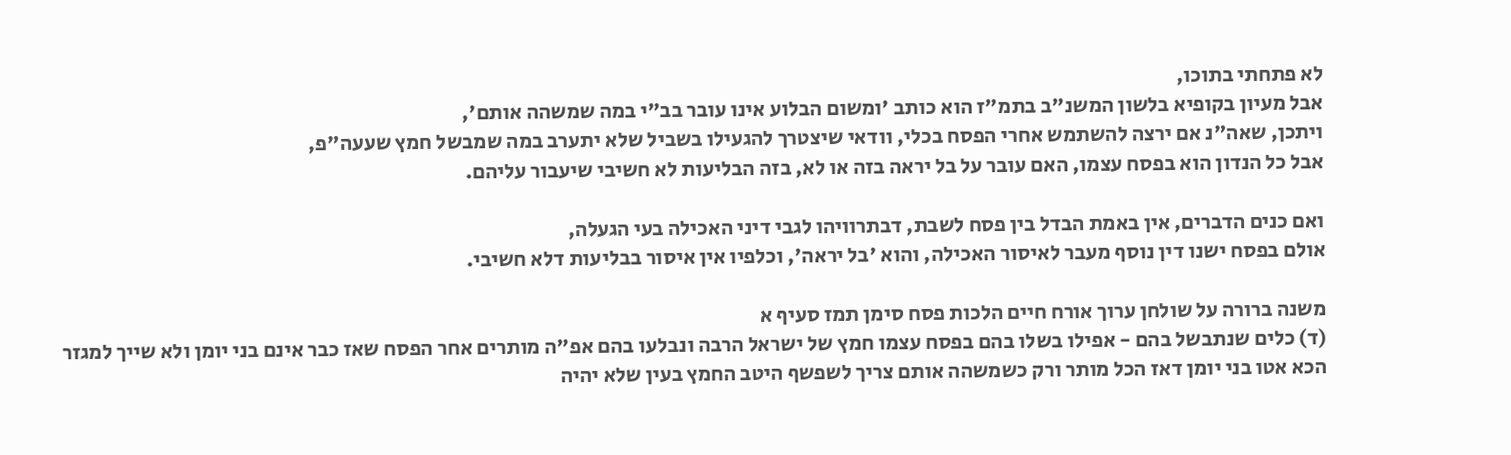לא פתחתי בתוכו,
אבל מעיון בקופיא בלשון המשנ"ב בתמ"ז הוא כותב 'ומשום הבלוע אינו עובר בב"י במה שמשהה אותם',
ויתכן, שאה"נ אם ירצה להשתמש אחרי הפסח בכלי, וודאי שיצטרך להגעילו בשביל שלא יתערב במה שמבשל חמץ שעעה"פ,
אבל כל הנדון הוא בפסח עצמו, האם עובר על בל יראה בזה או לא, בזה הבליעות לא חשיבי שיעבור עליהם.

ואם כנים הדברים, אין באמת הבדל בין פסח לשבת, דבתרוויהו לגבי דיני האכילה בעי הגעלה,
אולם בפסח ישנו דין נוסף מעבר לאיסור האכילה, והוא 'בל יראה', וכלפיו אין איסור בבליעות דלא חשיבי.

משנה ברורה על שולחן ערוך אורח חיים הלכות פסח סימן תמז סעיף א
(ד) כלים שנתבשל בהם - אפילו בשלו בהם בפסח עצמו חמץ של ישראל הרבה ונבלעו בהם אפ"ה מותרים אחר הפסח שאז כבר אינם בני יומן ולא שייך למגזר הכא אטו בני יומן דאז הכל מותר ורק כשמשהה אותם צריך לשפשף היטב החמץ בעין שלא יהיה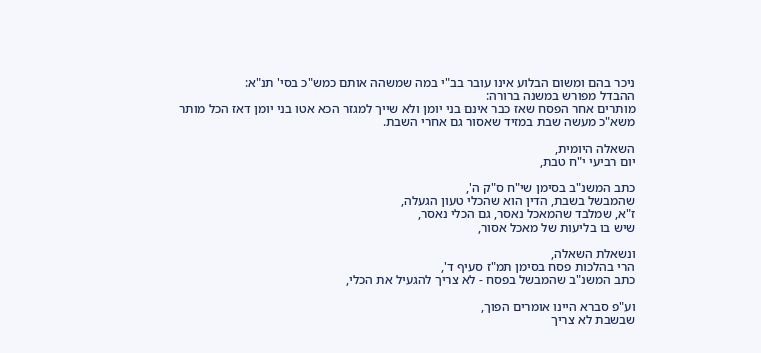ניכר בהם ומשום הבלוע אינו עובר בב"י במה שמשהה אותם כמש"כ בסי' תנ"א:
ההבדל מפורש במשנה ברורה:
מותרים אחר הפסח שאז כבר אינם בני יומן ולא שייך למגזר הכא אטו בני יומן דאז הכל מותר
משא"כ מעשה שבת במזיד שאסור גם אחרי השבת.

השאלה היומית,
יום רביעי י"ח טבת,

כתב המשנ"ב בסימן שי"ח ס"ק ה',
שהמבשל בשבת, הדין הוא שהכלי טעון הגעלה,
ז"א, שמלבד שהמאכל נאסר, גם הכלי נאסר,
שיש בו בליעות של מאכל אסור,

ונשאלת השאלה,
הרי בהלכות פסח בסימן תמ"ז סעיף ד',
כתב המשנ"ב שהמבשל בפסח - לא צריך להגעיל את הכלי,

וע"פ סברא היינו אומרים הפוך,
שבשבת לא צריך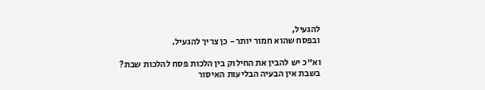להגעיל,
ובפסח שהוא חמור יותר - כן צריך להגעיל.

וא"כ יש להבין את החילוק בין הלכות פסח להלכות שבת?
בשבת אין הבעיה הבליעות האיסור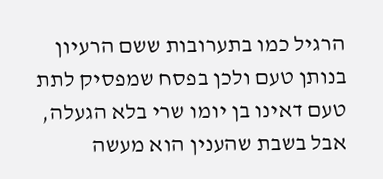הרגיל כמו בתערובות ששם הרעיון בנותן טעם ולכן בפסח שמפסיק לתת טעם דאינו בן יומו שרי בלא הגעלה,
אבל בשבת שהענין הוא מעשה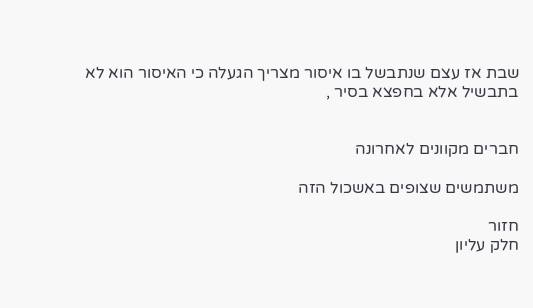שבת אז עצם שנתבשל בו איסור מצריך הגעלה כי האיסור הוא לא בתבשיל אלא בחפצא בסיר ,


חברים מקוונים לאחרונה

משתמשים שצופים באשכול הזה

חזור
חלק עליון